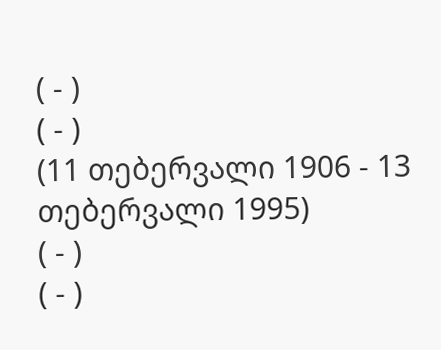( - )
( - )
(11 თებერვალი 1906 - 13 თებერვალი 1995)
( - )
( - )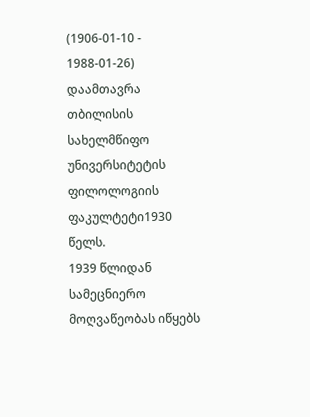(1906-01-10 - 1988-01-26)
დაამთავრა თბილისის სახელმწიფო უნივერსიტეტის ფილოლოგიის ფაკულტეტი1930 წელს.
1939 წლიდან სამეცნიერო მოღვაწეობას იწყებს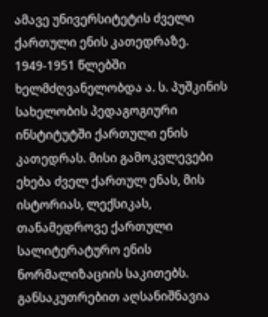ამავე უნივერსიტეტის ძველი ქართული ენის კათედრაზე. 1949-1951 წლებში ხელმძღვანელობდა ა. ს. პუშკინის სახელობის პედაგოგიური ინსტიტუტში ქართული ენის კათედრას. მისი გამოკვლევები ეხება ძველ ქართულ ენას, მის ისტორიას, ლექსიკას, თანამედროვე ქართული სალიტერატურო ენის ნორმალიზაციის საკითებს. განსაკუთრებით აღსანიშნავია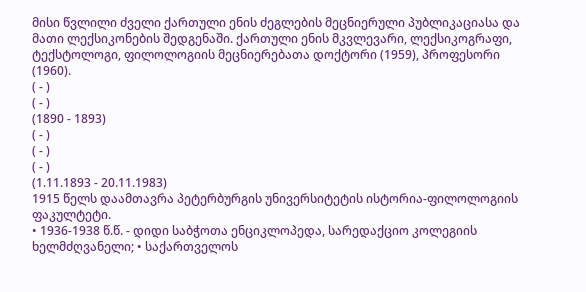მისი წვლილი ძველი ქართული ენის ძეგლების მეცნიერული პუბლიკაციასა და მათი ლექსიკონების შედგენაში. ქართული ენის მკვლევარი, ლექსიკოგრაფი, ტექსტოლოგი, ფილოლოგიის მეცნიერებათა დოქტორი (1959), პროფესორი (1960).
( - )
( - )
(1890 - 1893)
( - )
( - )
( - )
(1.11.1893 - 20.11.1983)
1915 წელს დაამთავრა პეტერბურგის უნივერსიტეტის ისტორია-ფილოლოგიის ფაკულტეტი.
• 1936-1938 წ.წ. - დიდი საბჭოთა ენციკლოპედა, სარედაქციო კოლეგიის ხელმძღვანელი; • საქართველოს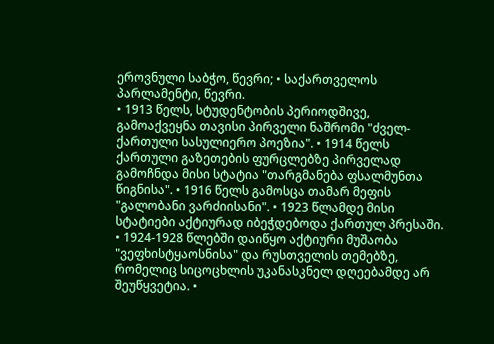ეროვნული საბჭო, წევრი; • საქართველოს პარლამენტი, წევრი.
• 1913 წელს, სტუდენტობის პერიოდშივე, გამოაქვეყნა თავისი პირველი ნაშრომი "ძველ-ქართული სასულიერო პოეზია". • 1914 წელს ქართული გაზეთების ფურცლებზე პირველად გამოჩნდა მისი სტატია "თარგმანება ფსალმუნთა წიგნისა". • 1916 წელს გამოსცა თამარ მეფის "გალობანი ვარძიისანი". • 1923 წლამდე მისი სტატიები აქტიურად იბეჭდებოდა ქართულ პრესაში. • 1924-1928 წლებში დაიწყო აქტიური მუშაობა "ვეფხისტყაოსნისა" და რუსთველის თემებზე, რომელიც სიცოცხლის უკანასკნელ დღეებამდე არ შეუწყვეტია. •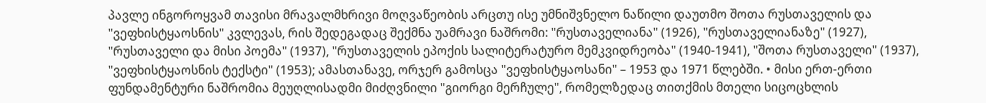პავლე ინგოროყვამ თავისი მრავალმხრივი მოღვაწეობის არცთუ ისე უმნიშვნელო ნაწილი დაუთმო შოთა რუსთაველის და "ვეფხისტყაოსნის" კვლევას, რის შედეგადაც შექმნა უამრავი ნაშრომი: "რუსთაველიანა" (1926), "რუსთაველიანაზე" (1927), "რუსთაველი და მისი პოემა" (1937), "რუსთაველის ეპოქის სალიტერატურო მემკვიდრეობა" (1940-1941), "შოთა რუსთაველი" (1937), "ვეფხისტყაოსნის ტექსტი" (1953); ამასთანავე, ორჯერ გამოსცა "ვეფხისტყაოსანი" – 1953 და 1971 წლებში. • მისი ერთ-ერთი ფუნდამენტური ნაშრომია მეუღლისადმი მიძღვნილი "გიორგი მერჩულე", რომელზედაც თითქმის მთელი სიცოცხლის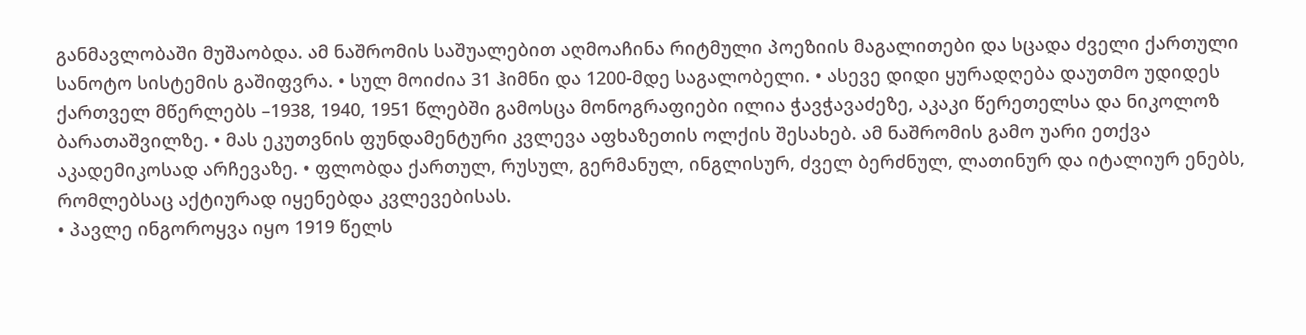განმავლობაში მუშაობდა. ამ ნაშრომის საშუალებით აღმოაჩინა რიტმული პოეზიის მაგალითები და სცადა ძველი ქართული სანოტო სისტემის გაშიფვრა. • სულ მოიძია 31 ჰიმნი და 1200-მდე საგალობელი. • ასევე დიდი ყურადღება დაუთმო უდიდეს ქართველ მწერლებს –1938, 1940, 1951 წლებში გამოსცა მონოგრაფიები ილია ჭავჭავაძეზე, აკაკი წერეთელსა და ნიკოლოზ ბარათაშვილზე. • მას ეკუთვნის ფუნდამენტური კვლევა აფხაზეთის ოლქის შესახებ. ამ ნაშრომის გამო უარი ეთქვა აკადემიკოსად არჩევაზე. • ფლობდა ქართულ, რუსულ, გერმანულ, ინგლისურ, ძველ ბერძნულ, ლათინურ და იტალიურ ენებს, რომლებსაც აქტიურად იყენებდა კვლევებისას.
• პავლე ინგოროყვა იყო 1919 წელს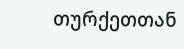თურქეთთან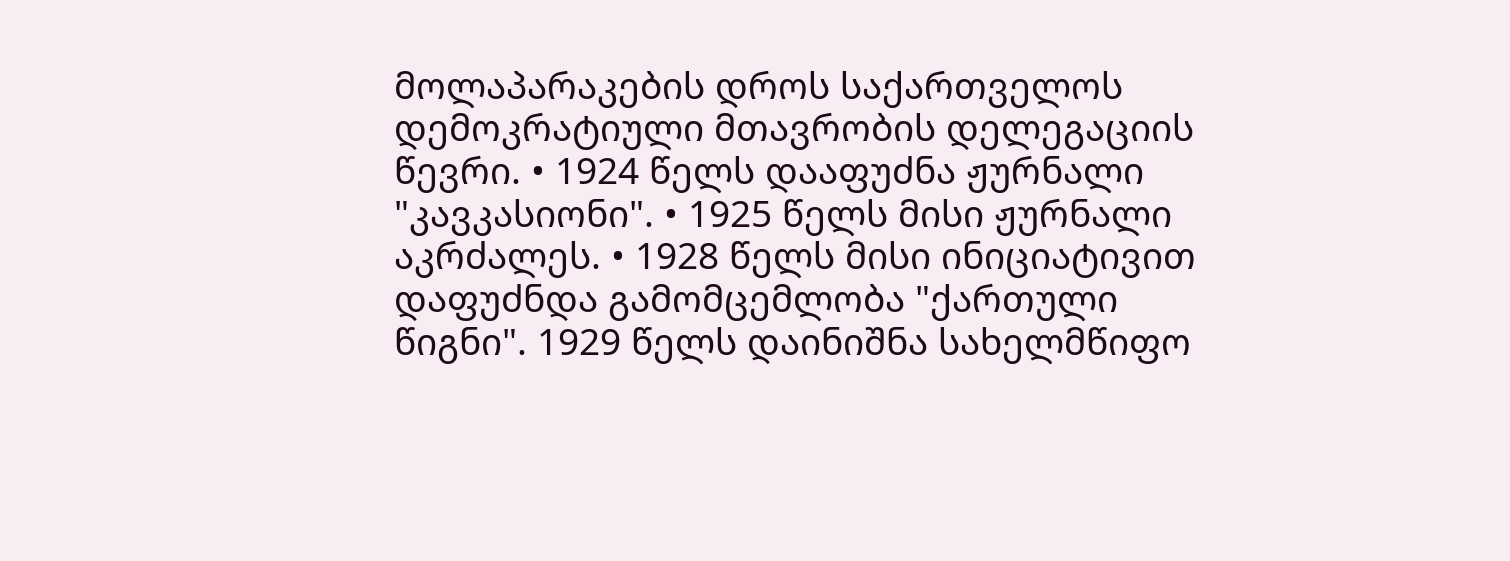მოლაპარაკების დროს საქართველოს დემოკრატიული მთავრობის დელეგაციის წევრი. • 1924 წელს დააფუძნა ჟურნალი "კავკასიონი". • 1925 წელს მისი ჟურნალი აკრძალეს. • 1928 წელს მისი ინიციატივით დაფუძნდა გამომცემლობა "ქართული წიგნი". 1929 წელს დაინიშნა სახელმწიფო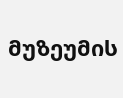მუზეუმის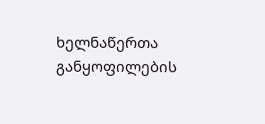ხელნაწერთა განყოფილების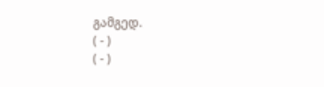გამგედ.
( - )
( - )